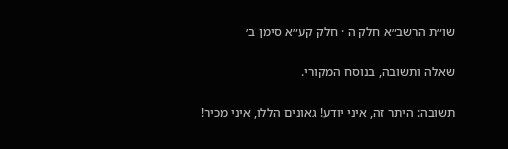שו״ת הרשב״א חלק ה · חלק קע״א סימן ב׳

שאלה ותשובה, בנוסח המקורי.

תשובה: היתר זה, איני יודע! גאונים הללו, איני מכיר!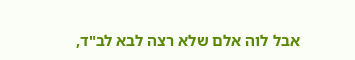אבל לוה אלם שלא רצה לבא לב"ד,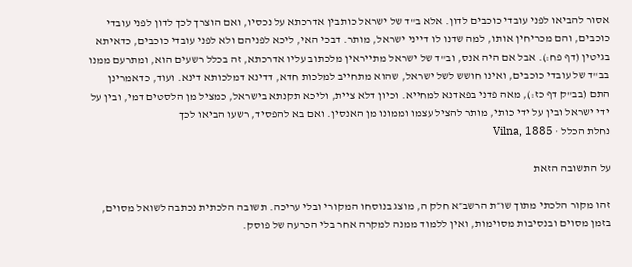אסור להביאו לפני עובדי כוכבים לדון. אלא ב"ד של ישראל כותבין אדרכתא על נכסיו, ואם הוצרך לכך לדון לפני עובדי כוכבים, והם מכריחין אותו, למה שדנו לו דייני ישראל, מותר. דבכי האי, ליכא לפניהם ולא לפני עובדי כוכבים, כדאיתא בגיטין (דף פח:). אבל אם היה אנס, וב"ד של ישראל מתייראין מלכתוב עליו אדרכתא, זה בכלל רשעים הוא, ומתרעם ממנו בב"ד של עובדי כוכבים, ואינו חושש לשל ישראל, שהוא מתחייב למלכות חדא, דדינא דמלכותא דינא. ועוד, כדאמרינן התם (בב"ק דף כז:), מאה פדני בפאדנא למחייא. וכיון דלא ציית, וליכא תקנתא בישראל, כמציל מן הלסטים דמי, ובין על ידי ישראל ובין על ידי כותי, מותר להציל עצמו וממונו מן האנסין. ואם בא להפסיד, רשעו הביאו לכך
נחלת הכלל · Vilna, 1885

על התשובה הזאת

זהו מקור הלכתי מתוך שו״ת הרשב״א חלק ה, מוצג בנוסחו המקורי ובלי עריכה. תשובה הלכתית נכתבה לשואל מסוים, בזמן מסוים ובנסיבות מסוימות, ואין ללמוד ממנה למקרה אחר בלי הכרעה של פוסק.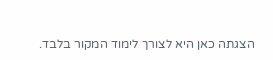הצגתה כאן היא לצורך לימוד המקור בלבד.